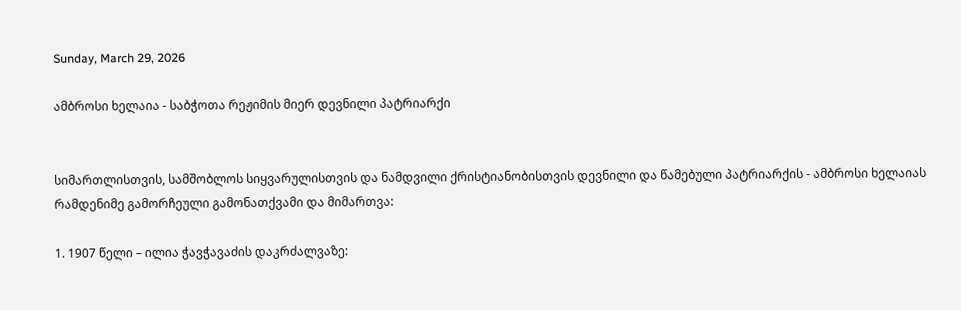Sunday, March 29, 2026

ამბროსი ხელაია - საბჭოთა რეჟიმის მიერ დევნილი პატრიარქი


სიმართლისთვის, სამშობლოს სიყვარულისთვის და ნამდვილი ქრისტიანობისთვის დევნილი და წამებული პატრიარქის - ამბროსი ხელაიას რამდენიმე გამორჩეული გამონათქვამი და მიმართვა:

1. 1907 წელი – ილია ჭავჭავაძის დაკრძალვაზე: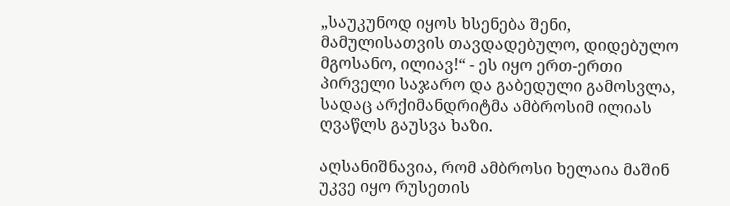„საუკუნოდ იყოს ხსენება შენი, მამულისათვის თავდადებულო, დიდებულო მგოსანო, ილიავ!“ - ეს იყო ერთ-ერთი პირველი საჯარო და გაბედული გამოსვლა, სადაც არქიმანდრიტმა ამბროსიმ ილიას ღვაწლს გაუსვა ხაზი.

აღსანიშნავია, რომ ამბროსი ხელაია მაშინ უკვე იყო რუსეთის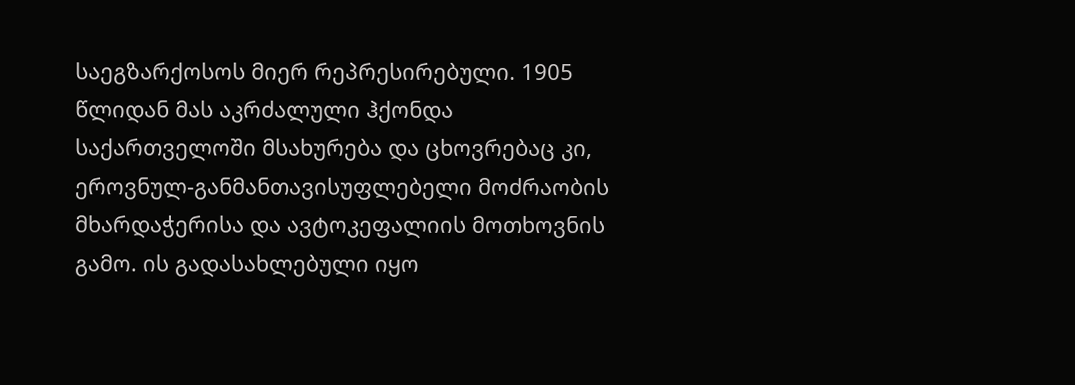საეგზარქოსოს მიერ რეპრესირებული. 1905 წლიდან მას აკრძალული ჰქონდა საქართველოში მსახურება და ცხოვრებაც კი, ეროვნულ-განმანთავისუფლებელი მოძრაობის მხარდაჭერისა და ავტოკეფალიის მოთხოვნის გამო. ის გადასახლებული იყო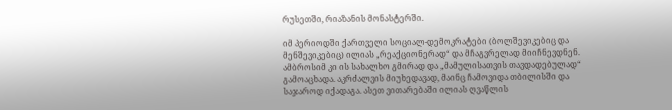რუსეთში, რიაზანის მონასტერში.

იმ პერიოდში ქართველი სოციალ-დემოკრატები (ბოლშევიკებიც და მენშევიკებიც) ილიას „რეაქციონერად“ და მჩაგვრელად მიიჩნევდნენ. ამბროსიმ კი ის სახალხო გმირად და „მამულისათვის თავდადებულად“ გამოაცხადა. აკრძალვის მიუხედავად, მაინც ჩამოვიდა თბილისში და საჯაროდ იქადაგა. ასეთ ვითარებაში ილიას ღვაწლის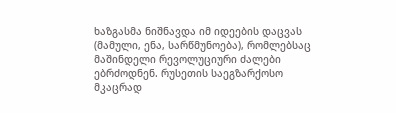ხაზგასმა ნიშნავდა იმ იდეების დაცვას (მამული, ენა, სარწმუნოება), რომლებსაც მაშინდელი რევოლუციური ძალები ებრძოდნენ. რუსეთის საეგზარქოსო მკაცრად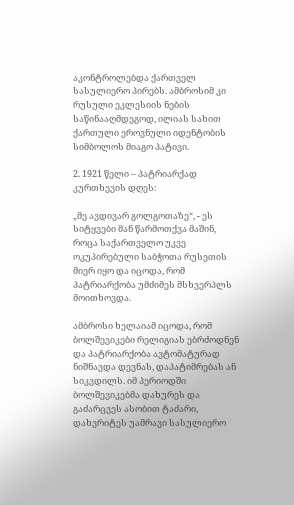აკონტროლებდა ქართველ სასულიერო პირებს. ამბროსიმ კი რუსული ეკლესიის ნების საწინააღმდეგოდ, ილიას სახით ქართული ეროვნული იდენტობის სიმბოლოს მიაგო პატივი.

2. 1921 წელი – პატრიარქად კურთხევის დღეს:

„მე ავდივარ გოლგოთაზე“, - ეს სიტყვები მან წარმოთქვა მაშინ, როცა საქართველო უკვე ოკუპირებული საბჭოთა რუსეთის მიერ იყო და იცოდა, რომ პატრიარქობა უმძიმეს მსხვერპლს მოითხოვდა.

ამბროსი ხელაიამ იცოდა, რომ ბოლშევიკები რელიგიას ებრძოდნენ და პატრიარქობა ავტომატურად ნიშნავდა დევნას, დაპატიმრებას ან სიკვდილს. იმ პერიოდში ბოლშევიკებმა დახურეს და გაძარცვეს ასობით ტაძარი, დახვრიტეს უამრავი სასულიერო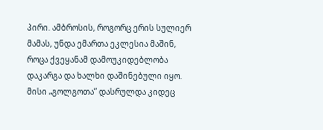პირი. ამბროსის, როგორც ერის სულიერ მამას, უნდა ემართა ეკლესია მაშინ, როცა ქვეყანამ დამოუკიდებლობა დაკარგა და ხალხი დაშინებული იყო. მისი „გოლგოთა“ დასრულდა კიდეც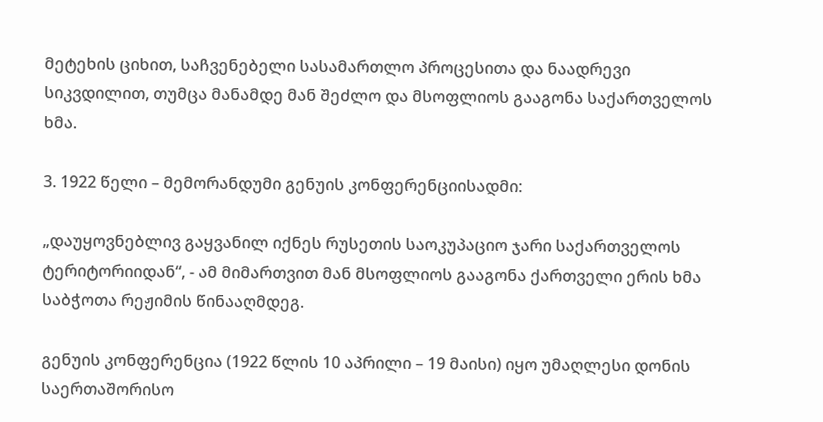მეტეხის ციხით, საჩვენებელი სასამართლო პროცესითა და ნაადრევი სიკვდილით, თუმცა მანამდე მან შეძლო და მსოფლიოს გააგონა საქართველოს ხმა.

3. 1922 წელი – მემორანდუმი გენუის კონფერენციისადმი:

„დაუყოვნებლივ გაყვანილ იქნეს რუსეთის საოკუპაციო ჯარი საქართველოს ტერიტორიიდან“, - ამ მიმართვით მან მსოფლიოს გააგონა ქართველი ერის ხმა საბჭოთა რეჟიმის წინააღმდეგ.

გენუის კონფერენცია (1922 წლის 10 აპრილი – 19 მაისი) იყო უმაღლესი დონის საერთაშორისო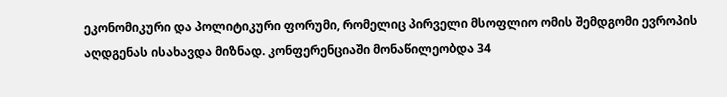ეკონომიკური და პოლიტიკური ფორუმი, რომელიც პირველი მსოფლიო ომის შემდგომი ევროპის აღდგენას ისახავდა მიზნად. კონფერენციაში მონაწილეობდა 34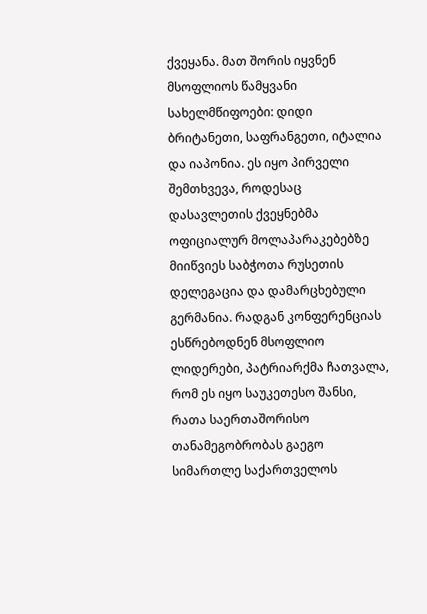ქვეყანა. მათ შორის იყვნენ მსოფლიოს წამყვანი სახელმწიფოები: დიდი ბრიტანეთი, საფრანგეთი, იტალია და იაპონია. ეს იყო პირველი შემთხვევა, როდესაც დასავლეთის ქვეყნებმა ოფიციალურ მოლაპარაკებებზე მიიწვიეს საბჭოთა რუსეთის დელეგაცია და დამარცხებული გერმანია. რადგან კონფერენციას ესწრებოდნენ მსოფლიო ლიდერები, პატრიარქმა ჩათვალა, რომ ეს იყო საუკეთესო შანსი, რათა საერთაშორისო თანამეგობრობას გაეგო სიმართლე საქართველოს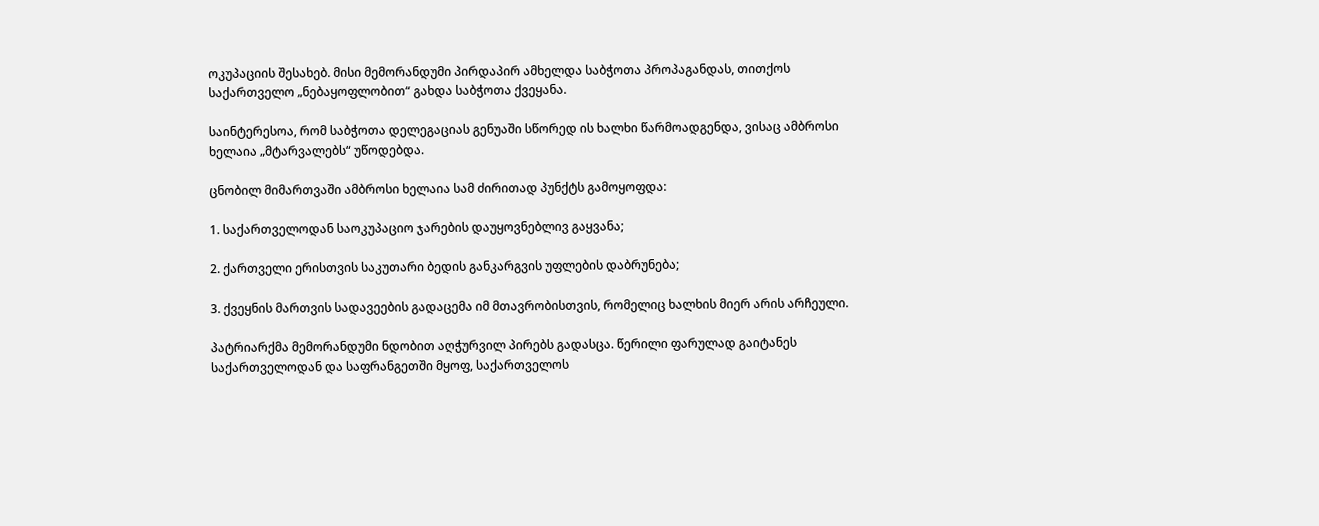ოკუპაციის შესახებ. მისი მემორანდუმი პირდაპირ ამხელდა საბჭოთა პროპაგანდას, თითქოს საქართველო „ნებაყოფლობით“ გახდა საბჭოთა ქვეყანა.

საინტერესოა, რომ საბჭოთა დელეგაციას გენუაში სწორედ ის ხალხი წარმოადგენდა, ვისაც ამბროსი ხელაია „მტარვალებს“ უწოდებდა.

ცნობილ მიმართვაში ამბროსი ხელაია სამ ძირითად პუნქტს გამოყოფდა:

1. საქართველოდან საოკუპაციო ჯარების დაუყოვნებლივ გაყვანა;

2. ქართველი ერისთვის საკუთარი ბედის განკარგვის უფლების დაბრუნება;

3. ქვეყნის მართვის სადავეების გადაცემა იმ მთავრობისთვის, რომელიც ხალხის მიერ არის არჩეული.

პატრიარქმა მემორანდუმი ნდობით აღჭურვილ პირებს გადასცა. წერილი ფარულად გაიტანეს საქართველოდან და საფრანგეთში მყოფ, საქართველოს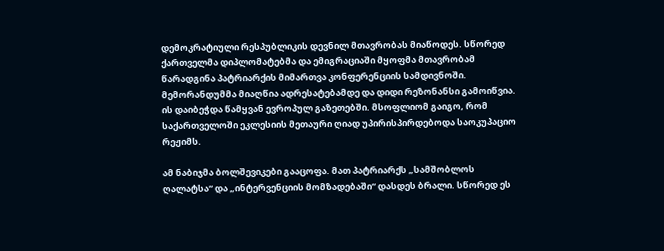დემოკრატიული რესპუბლიკის დევნილ მთავრობას მიაწოდეს. სწორედ ქართველმა დიპლომატებმა და ემიგრაციაში მყოფმა მთავრობამ წარადგინა პატრიარქის მიმართვა კონფერენციის სამდივნოში. მემორანდუმმა მიაღწია ადრესატებამდე და დიდი რეზონანსი გამოიწვია. ის დაიბეჭდა წამყვან ევროპულ გაზეთებში. მსოფლიომ გაიგო, რომ საქართველოში ეკლესიის მეთაური ღიად უპირისპირდებოდა საოკუპაციო რეჟიმს.

ამ ნაბიჯმა ბოლშევიკები გააცოფა. მათ პატრიარქს „სამშობლოს ღალატსა“ და „ინტერვენციის მომზადებაში“ დასდეს ბრალი. სწორედ ეს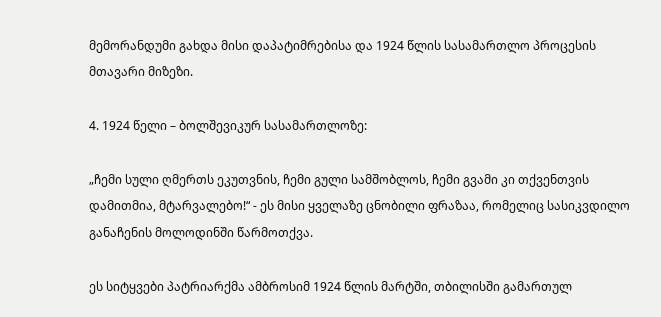მემორანდუმი გახდა მისი დაპატიმრებისა და 1924 წლის სასამართლო პროცესის მთავარი მიზეზი.

4. 1924 წელი – ბოლშევიკურ სასამართლოზე:

„ჩემი სული ღმერთს ეკუთვნის, ჩემი გული სამშობლოს, ჩემი გვამი კი თქვენთვის დამითმია, მტარვალებო!“ - ეს მისი ყველაზე ცნობილი ფრაზაა, რომელიც სასიკვდილო განაჩენის მოლოდინში წარმოთქვა.

ეს სიტყვები პატრიარქმა ამბროსიმ 1924 წლის მარტში, თბილისში გამართულ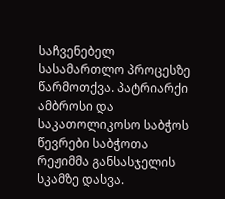საჩვენებელ სასამართლო პროცესზე წარმოთქვა. პატრიარქი ამბროსი და საკათოლიკოსო საბჭოს წევრები საბჭოთა რეჟიმმა განსასჯელის სკამზე დასვა.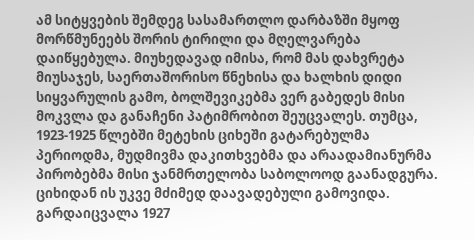ამ სიტყვების შემდეგ სასამართლო დარბაზში მყოფ მორწმუნეებს შორის ტირილი და მღელვარება დაიწყებულა. მიუხედავად იმისა, რომ მას დახვრეტა მიუსაჯეს, საერთაშორისო წნეხისა და ხალხის დიდი სიყვარულის გამო, ბოლშევიკებმა ვერ გაბედეს მისი მოკვლა და განაჩენი პატიმრობით შეუცვალეს. თუმცა, 1923-1925 წლებში მეტეხის ციხეში გატარებულმა პერიოდმა, მუდმივმა დაკითხვებმა და არაადამიანურმა პირობებმა მისი ჯანმრთელობა საბოლოოდ გაანადგურა. ციხიდან ის უკვე მძიმედ დაავადებული გამოვიდა. გარდაიცვალა 1927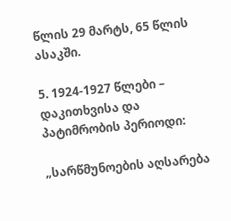წლის 29 მარტს, 65 წლის ასაკში.

5. 1924-1927 წლები – დაკითხვისა და პატიმრობის პერიოდი:

„სარწმუნოების აღსარება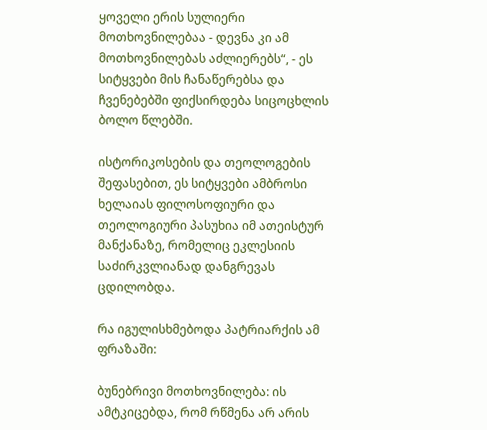ყოველი ერის სულიერი მოთხოვნილებაა - დევნა კი ამ მოთხოვნილებას აძლიერებს“, - ეს სიტყვები მის ჩანაწერებსა და ჩვენებებში ფიქსირდება სიცოცხლის ბოლო წლებში.

ისტორიკოსების და თეოლოგების შეფასებით, ეს სიტყვები ამბროსი ხელაიას ფილოსოფიური და თეოლოგიური პასუხია იმ ათეისტურ მანქანაზე, რომელიც ეკლესიის საძირკვლიანად დანგრევას ცდილობდა.

რა იგულისხმებოდა პატრიარქის ამ ფრაზაში:

ბუნებრივი მოთხოვნილება: ის ამტკიცებდა, რომ რწმენა არ არის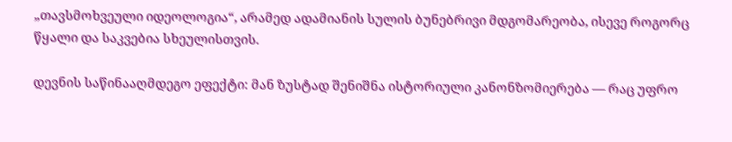„თავსმოხვეული იდეოლოგია“, არამედ ადამიანის სულის ბუნებრივი მდგომარეობა, ისევე როგორც წყალი და საკვებია სხეულისთვის.

დევნის საწინააღმდეგო ეფექტი: მან ზუსტად შენიშნა ისტორიული კანონზომიერება — რაც უფრო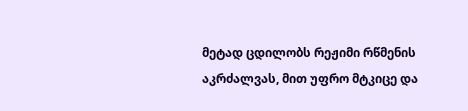მეტად ცდილობს რეჟიმი რწმენის აკრძალვას, მით უფრო მტკიცე და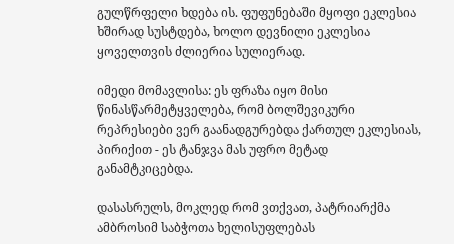გულწრფელი ხდება ის. ფუფუნებაში მყოფი ეკლესია ხშირად სუსტდება, ხოლო დევნილი ეკლესია ყოველთვის ძლიერია სულიერად.

იმედი მომავლისა: ეს ფრაზა იყო მისი წინასწარმეტყველება, რომ ბოლშევიკური რეპრესიები ვერ გაანადგურებდა ქართულ ეკლესიას, პირიქით - ეს ტანჯვა მას უფრო მეტად განამტკიცებდა.

დასასრულს, მოკლედ რომ ვთქვათ, პატრიარქმა ამბროსიმ საბჭოთა ხელისუფლებას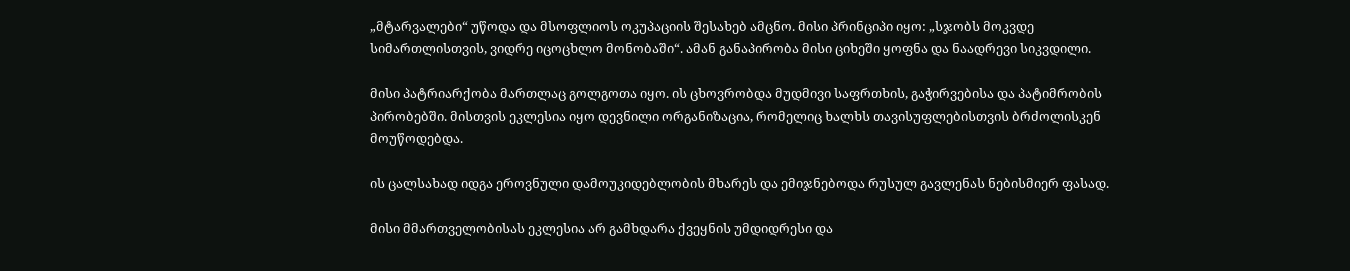„მტარვალები“ უწოდა და მსოფლიოს ოკუპაციის შესახებ ამცნო. მისი პრინციპი იყო: „სჯობს მოკვდე სიმართლისთვის, ვიდრე იცოცხლო მონობაში“. ამან განაპირობა მისი ციხეში ყოფნა და ნაადრევი სიკვდილი.

მისი პატრიარქობა მართლაც გოლგოთა იყო. ის ცხოვრობდა მუდმივი საფრთხის, გაჭირვებისა და პატიმრობის პირობებში. მისთვის ეკლესია იყო დევნილი ორგანიზაცია, რომელიც ხალხს თავისუფლებისთვის ბრძოლისკენ მოუწოდებდა.

ის ცალსახად იდგა ეროვნული დამოუკიდებლობის მხარეს და ემიჯნებოდა რუსულ გავლენას ნებისმიერ ფასად.

მისი მმართველობისას ეკლესია არ გამხდარა ქვეყნის უმდიდრესი და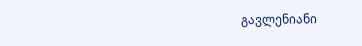გავლენიანი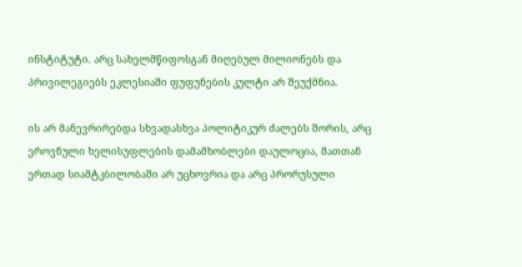ინსტიტუტი. არც სახელმწიფოსგან მიღებულ მილიონებს და პრივილეგიებს ეკლესიაში ფუფუნების კულტი არ შეუქმნია.

ის არ მანევრირებდა სხვადასხვა პოლიტიკურ ძალებს შორის, არც ეროვნული ხელისუფლების დამამხობლები დაულოცია, მათთან ერთად სიამტკბილობაში არ უცხოვრია და არც პრორუსული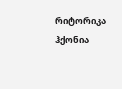რიტორიკა ჰქონია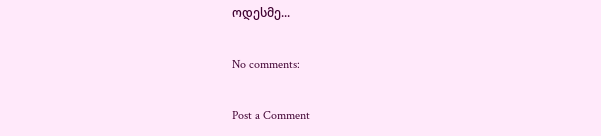ოდესმე...

No comments:

Post a Comment